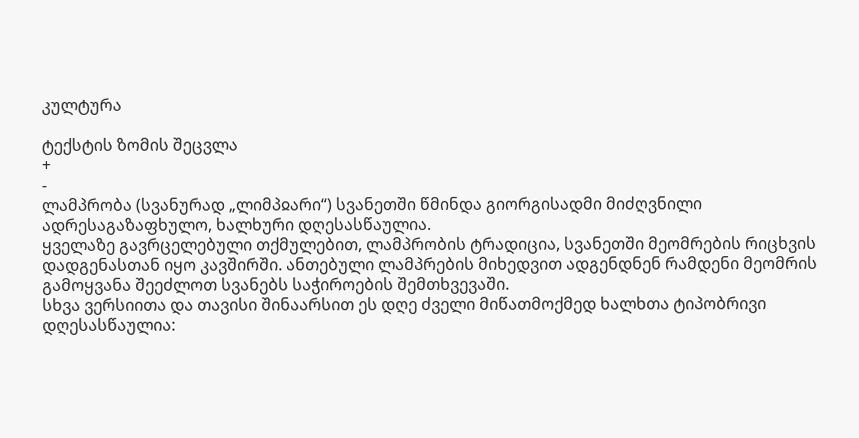კულტურა

ტექსტის ზომის შეცვლა
+
-
ლამპრობა (სვანურად „ლიმპჲარი“) სვანეთში წმინდა გიორგისადმი მიძღვნილი ადრესაგაზაფხულო, ხალხური დღესასწაულია.
ყველაზე გავრცელებული თქმულებით, ლამპრობის ტრადიცია, სვანეთში მეომრების რიცხვის დადგენასთან იყო კავშირში. ანთებული ლამპრების მიხედვით ადგენდნენ რამდენი მეომრის გამოყვანა შეეძლოთ სვანებს საჭიროების შემთხვევაში.
სხვა ვერსიითა და თავისი შინაარსით ეს დღე ძველი მიწათმოქმედ ხალხთა ტიპობრივი დღესასწაულია: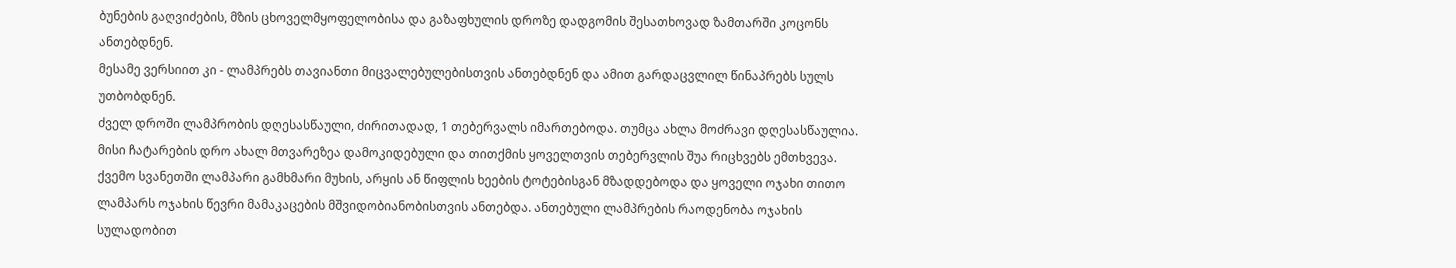ბუნების გაღვიძების, მზის ცხოველმყოფელობისა და გაზაფხულის დროზე დადგომის შესათხოვად ზამთარში კოცონს ანთებდნენ.
მესამე ვერსიით კი - ლამპრებს თავიანთი მიცვალებულებისთვის ანთებდნენ და ამით გარდაცვლილ წინაპრებს სულს უთბობდნენ.
ძველ დროში ლამპრობის დღესასწაული, ძირითადად, 1 თებერვალს იმართებოდა. თუმცა ახლა მოძრავი დღესასწაულია. მისი ჩატარების დრო ახალ მთვარეზეა დამოკიდებული და თითქმის ყოველთვის თებერვლის შუა რიცხვებს ემთხვევა.
ქვემო სვანეთში ლამპარი გამხმარი მუხის, არყის ან წიფლის ხეების ტოტებისგან მზადდებოდა და ყოველი ოჯახი თითო ლამპარს ოჯახის წევრი მამაკაცების მშვიდობიანობისთვის ანთებდა. ანთებული ლამპრების რაოდენობა ოჯახის სულადობით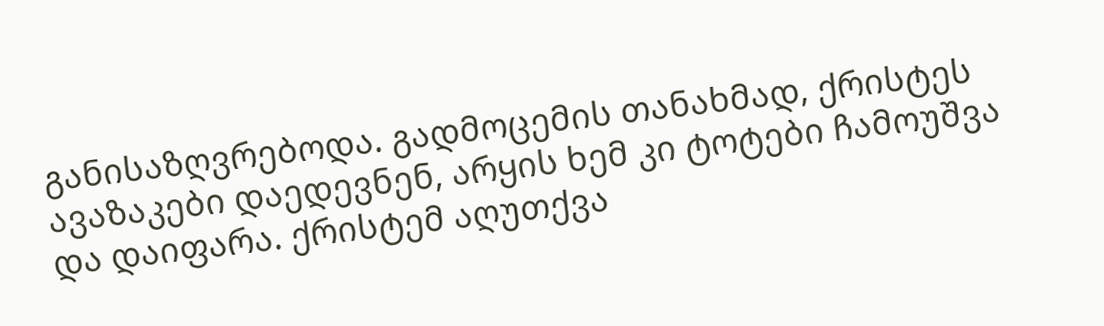განისაზღვრებოდა. გადმოცემის თანახმად, ქრისტეს ავაზაკები დაედევნენ, არყის ხემ კი ტოტები ჩამოუშვა და დაიფარა. ქრისტემ აღუთქვა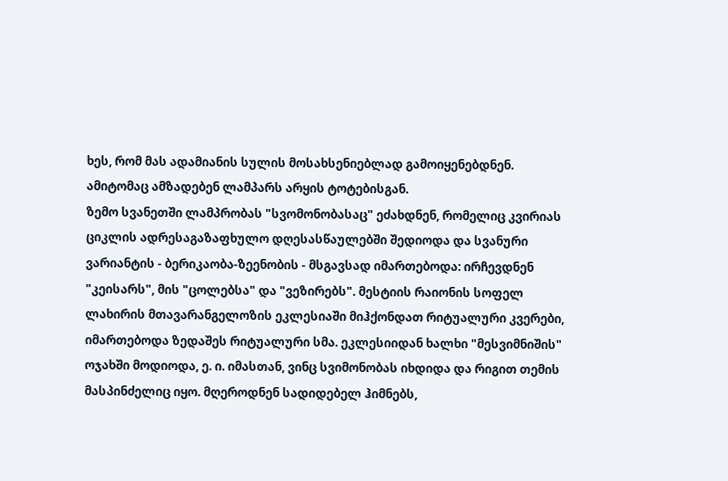ხეს, რომ მას ადამიანის სულის მოსახსენიებლად გამოიყენებდნენ. ამიტომაც ამზადებენ ლამპარს არყის ტოტებისგან.
ზემო სვანეთში ლამპრობას "სვომონობასაც" ეძახდნენ, რომელიც კვირიას ციკლის ადრესაგაზაფხულო დღესასწაულებში შედიოდა და სვანური ვარიანტის - ბერიკაობა-ზეენობის - მსგავსად იმართებოდა: ირჩევდნენ "კეისარს", მის "ცოლებსა" და "ვეზირებს". მესტიის რაიონის სოფელ ლახირის მთავარანგელოზის ეკლესიაში მიჰქონდათ რიტუალური კვერები, იმართებოდა ზედაშეს რიტუალური სმა. ეკლესიიდან ხალხი "მესვიმნიშის" ოჯახში მოდიოდა, ე. ი. იმასთან, ვინც სვიმონობას იხდიდა და რიგით თემის მასპინძელიც იყო. მღეროდნენ სადიდებელ ჰიმნებს,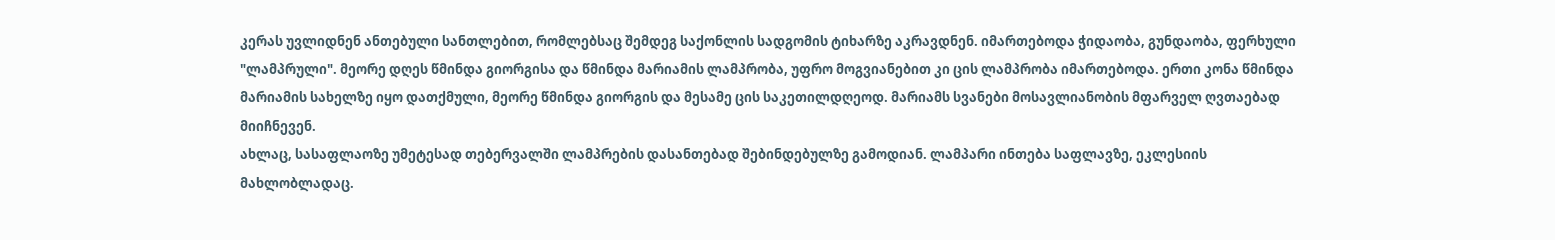კერას უვლიდნენ ანთებული სანთლებით, რომლებსაც შემდეგ საქონლის სადგომის ტიხარზე აკრავდნენ. იმართებოდა ჭიდაობა, გუნდაობა, ფერხული "ლამპრული". მეორე დღეს წმინდა გიორგისა და წმინდა მარიამის ლამპრობა, უფრო მოგვიანებით კი ცის ლამპრობა იმართებოდა. ერთი კონა წმინდა მარიამის სახელზე იყო დათქმული, მეორე წმინდა გიორგის და მესამე ცის საკეთილდღეოდ. მარიამს სვანები მოსავლიანობის მფარველ ღვთაებად მიიჩნევენ.
ახლაც, სასაფლაოზე უმეტესად თებერვალში ლამპრების დასანთებად შებინდებულზე გამოდიან. ლამპარი ინთება საფლავზე, ეკლესიის მახლობლადაც.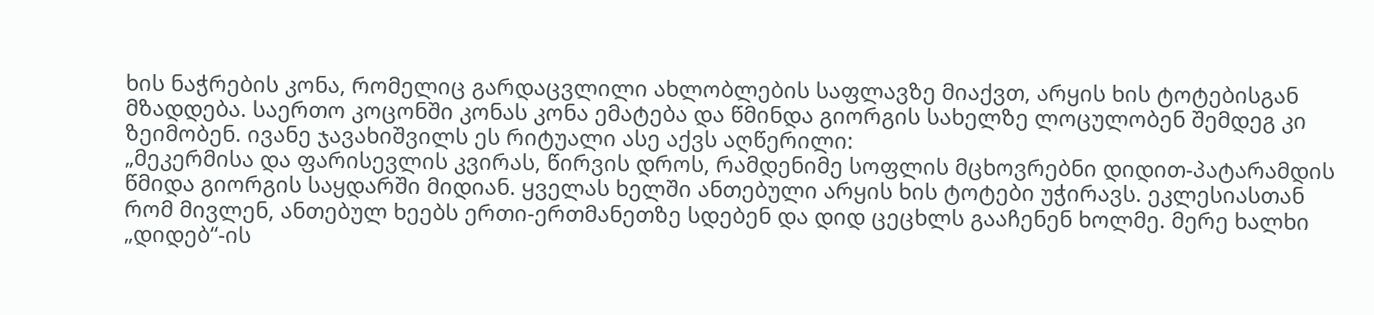ხის ნაჭრების კონა, რომელიც გარდაცვლილი ახლობლების საფლავზე მიაქვთ, არყის ხის ტოტებისგან მზადდება. საერთო კოცონში კონას კონა ემატება და წმინდა გიორგის სახელზე ლოცულობენ შემდეგ კი ზეიმობენ. ივანე ჯავახიშვილს ეს რიტუალი ასე აქვს აღწერილი:
„მეკერმისა და ფარისევლის კვირას, წირვის დროს, რამდენიმე სოფლის მცხოვრებნი დიდით-პატარამდის წმიდა გიორგის საყდარში მიდიან. ყველას ხელში ანთებული არყის ხის ტოტები უჭირავს. ეკლესიასთან რომ მივლენ, ანთებულ ხეებს ერთი-ერთმანეთზე სდებენ და დიდ ცეცხლს გააჩენენ ხოლმე. მერე ხალხი „დიდებ“-ის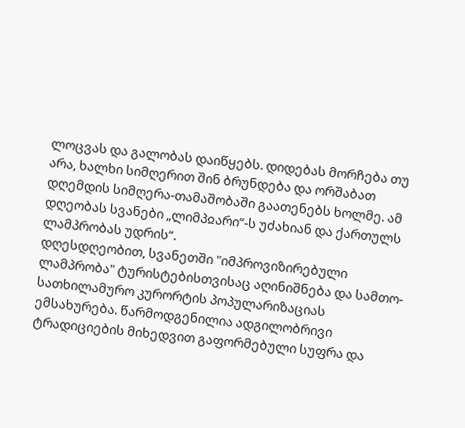ლოცვას და გალობას დაიწყებს. დიდებას მორჩება თუ არა, ხალხი სიმღერით შინ ბრუნდება და ორშაბათ დღემდის სიმღერა-თამაშობაში გაათენებს ხოლმე. ამ დღეობას სვანები „ლიმპჲარი“-ს უძახიან და ქართულს ლამპრობას უდრის“.
დღესდღეობით, სვანეთში "იმპროვიზირებული ლამპრობა" ტურისტებისთვისაც აღინიშნება და სამთო-სათხილამურო კურორტის პოპულარიზაციას ემსახურება. წარმოდგენილია ადგილობრივი ტრადიციების მიხედვით გაფორმებული სუფრა და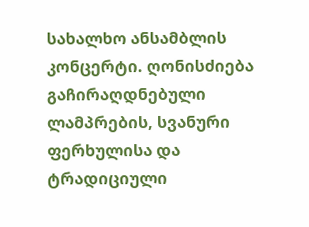სახალხო ანსამბლის კონცერტი. ღონისძიება გაჩირაღდნებული ლამპრების, სვანური ფერხულისა და ტრადიციული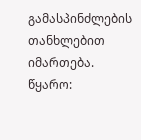გამასპინძლების თანხლებით იმართება.
წყარო: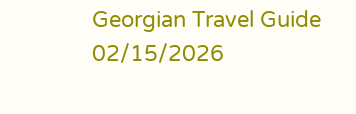Georgian Travel Guide
02/15/2026